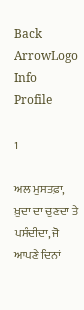Back ArrowLogo
Info
Profile

1

ਅਲ ਮੁਸਤਫ਼ਾ, ਖ਼ੁਦਾ ਦਾ ਚੁਣਦਾ ਤੇ ਪਸੰਦੀਦਾ, ਜੋ ਆਪਣੇ ਦਿਨਾਂ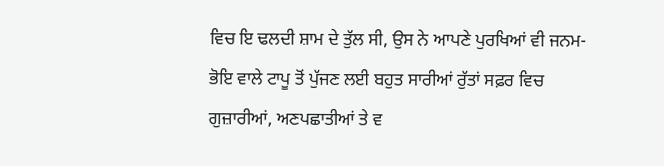ਵਿਚ ਇ ਢਲਦੀ ਸ਼ਾਮ ਦੇ ਤੁੱਲ ਸੀ, ਉਸ ਨੇ ਆਪਣੇ ਪੁਰਖਿਆਂ ਵੀ ਜਨਮ-ਭੋਇ ਵਾਲੇ ਟਾਪੂ ਤੋਂ ਪੁੱਜਣ ਲਈ ਬਹੁਤ ਸਾਰੀਆਂ ਰੁੱਤਾਂ ਸਫ਼ਰ ਵਿਚ ਗੁਜ਼ਾਰੀਆਂ, ਅਣਪਛਾਤੀਆਂ ਤੇ ਵ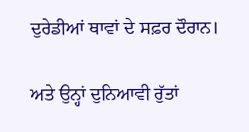ਦੁਰੇਡੀਆਂ ਥਾਵਾਂ ਦੇ ਸਫ਼ਰ ਦੌਰਾਨ।

ਅਤੇ ਉਨ੍ਹਾਂ ਦੁਨਿਆਵੀ ਰੁੱਤਾਂ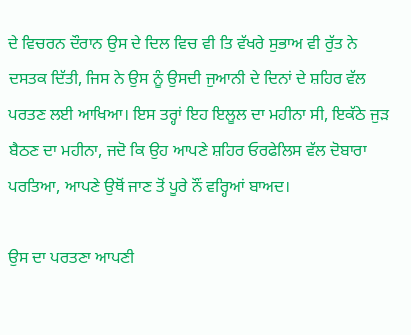ਦੇ ਵਿਚਰਨ ਦੌਰਾਨ ਉਸ ਦੇ ਦਿਲ ਵਿਚ ਵੀ ਤਿ ਵੱਖਰੇ ਸੁਭਾਅ ਵੀ ਰੁੱਤ ਨੇ ਦਸਤਕ ਦਿੱਤੀ, ਜਿਸ ਨੇ ਉਸ ਨੂੰ ਉਸਦੀ ਜੁਆਨੀ ਦੇ ਦਿਨਾਂ ਦੇ ਸ਼ਹਿਰ ਵੱਲ ਪਰਤਣ ਲਈ ਆਖਿਆ। ਇਸ ਤਰ੍ਹਾਂ ਇਹ ਇਲੂਲ ਦਾ ਮਹੀਨਾ ਸੀ, ਇਕੱਠੇ ਜੁੜ ਬੈਠਣ ਦਾ ਮਹੀਨਾ, ਜਦੋ ਕਿ ਉਹ ਆਪਣੇ ਸ਼ਹਿਰ ਓਰਫੇਲਿਸ ਵੱਲ ਦੋਬਾਰਾ ਪਰਤਿਆ, ਆਪਣੇ ਉਥੋਂ ਜਾਣ ਤੋਂ ਪੂਰੇ ਨੌਂ ਵਰ੍ਹਿਆਂ ਬਾਅਦ।

ਉਸ ਦਾ ਪਰਤਣਾ ਆਪਣੀ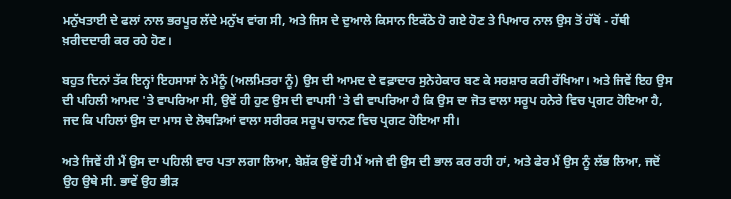ਮਨੁੱਖਤਾਈ ਦੇ ਫਲਾਂ ਨਾਲ ਭਰਪੂਰ ਲੱਦੇ ਮਨੁੱਖ ਵਾਂਗ ਸੀ, ਅਤੇ ਜਿਸ ਦੇ ਦੁਆਲੇ ਕਿਸਾਨ ਇਕੱਠੇ ਹੋ ਗਏ ਹੋਣ ਤੇ ਪਿਆਰ ਨਾਲ ਉਸ ਤੋਂ ਹੱਥੋਂ - ਹੱਥੀ ਖ਼ਰੀਦਦਾਰੀ ਕਰ ਰਹੇ ਹੋਣ।

ਬਹੁਤ ਦਿਨਾਂ ਤੱਕ ਇਨ੍ਹਾਂ ਇਹਸਾਸਾਂ ਨੇ ਮੈਨੂੰ (ਅਲਮਿਤਰਾ ਨੂੰ) ਉਸ ਦੀ ਆਮਦ ਦੇ ਵਫ਼ਾਦਾਰ ਸੁਨੇਹੇਕਾਰ ਬਣ ਕੇ ਸਰਸ਼ਾਰ ਕਰੀ ਰੱਖਿਆ। ਅਤੇ ਜਿਵੇਂ ਇਹ ਉਸ ਦੀ ਪਹਿਲੀ ਆਮਦ 'ਤੇ ਵਾਪਰਿਆ ਸੀ, ਉਵੇਂ ਹੀ ਹੁਣ ਉਸ ਦੀ ਵਾਪਸੀ 'ਤੇ ਵੀ ਵਾਪਰਿਆ ਹੈ ਕਿ ਉਸ ਦਾ ਜੋਤ ਵਾਲਾ ਸਰੂਪ ਹਨੇਰੇ ਵਿਚ ਪ੍ਰਗਟ ਹੋਇਆ ਹੈ, ਜਦ ਕਿ ਪਹਿਲਾਂ ਉਸ ਦਾ ਮਾਸ ਦੇ ਲੋਥੜਿਆਂ ਵਾਲਾ ਸਰੀਰਕ ਸਰੂਪ ਚਾਨਣ ਵਿਚ ਪ੍ਰਗਟ ਹੋਇਆ ਸੀ।

ਅਤੇ ਜਿਵੇਂ ਹੀ ਮੈਂ ਉਸ ਦਾ ਪਹਿਲੀ ਵਾਰ ਪਤਾ ਲਗਾ ਲਿਆ, ਬੇਸ਼ੱਕ ਉਵੇਂ ਹੀ ਮੈਂ ਅਜੇ ਵੀ ਉਸ ਦੀ ਭਾਲ ਕਰ ਰਹੀ ਹਾਂ, ਅਤੇ ਫੇਰ ਮੈਂ ਉਸ ਨੂੰ ਲੱਭ ਲਿਆ, ਜਦੋਂ ਉਹ ਉਥੇ ਸੀ. ਭਾਵੇਂ ਉਹ ਭੀੜ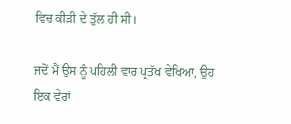ਵਿਚ ਕੀੜੀ ਦੇ ਤੁੱਲ ਹੀ ਸੀ।

ਜਦੋਂ ਮੈਂ ਉਸ ਨੂੰ ਪਹਿਲੀ ਵਾਰ ਪ੍ਰਤੱਖ ਵੇਖਿਆ, ਉਹ ਇਕ ਵੇਰਾਂ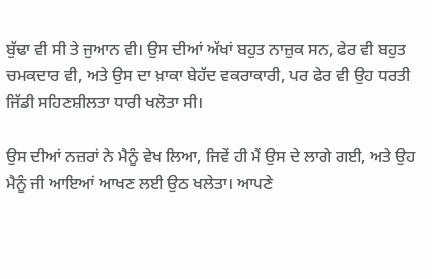ਬੁੱਢਾ ਵੀ ਸੀ ਤੇ ਜੁਆਨ ਵੀ। ਉਸ ਦੀਆਂ ਅੱਖਾਂ ਬਹੁਤ ਨਾਜ਼ੁਕ ਸਨ, ਫੇਰ ਵੀ ਬਹੁਤ ਚਮਕਦਾਰ ਵੀ, ਅਤੇ ਉਸ ਦਾ ਖ਼ਾਕਾ ਬੇਹੱਦ ਵਕਰਾਕਾਰੀ, ਪਰ ਫੇਰ ਵੀ ਉਹ ਧਰਤੀ ਜਿੱਡੀ ਸਹਿਣਸ਼ੀਲਤਾ ਧਾਰੀ ਖਲੋਤਾ ਸੀ।

ਉਸ ਦੀਆਂ ਨਜ਼ਰਾਂ ਨੇ ਮੈਨੂੰ ਵੇਖ ਲਿਆ, ਜਿਵੇਂ ਹੀ ਮੈਂ ਉਸ ਦੇ ਲਾਗੇ ਗਈ, ਅਤੇ ਉਹ ਮੈਨੂੰ ਜੀ ਆਇਆਂ ਆਖਣ ਲਈ ਉਠ ਖਲੇਤਾ। ਆਪਣੇ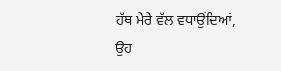ਹੱਥ ਮੇਰੇ ਵੱਲ ਵਧਾਉਂਦਿਆਂ, ਉਹ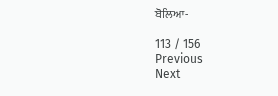ਬੋਲਿਆ-

113 / 156
Previous
Next